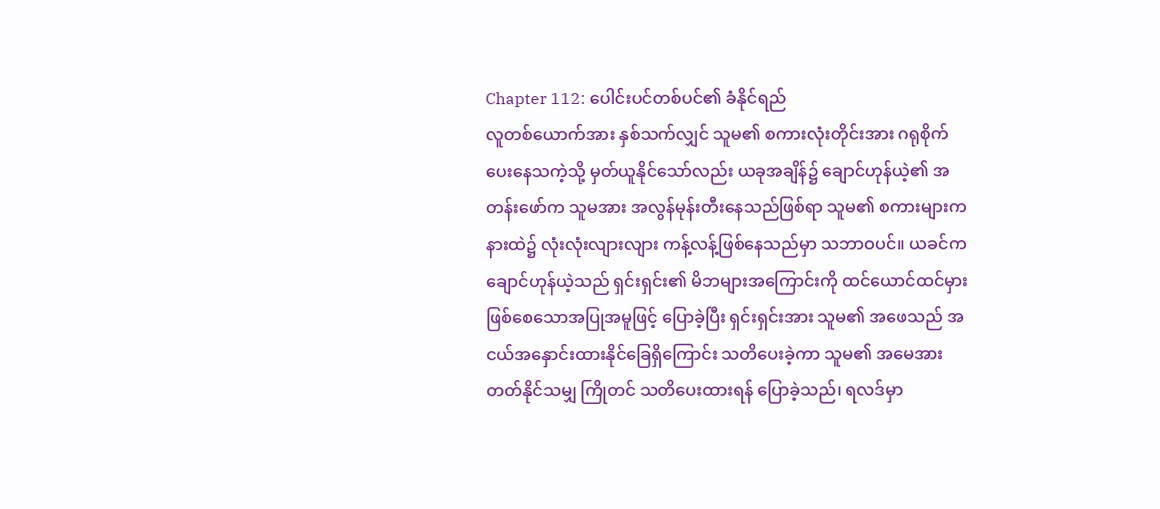Chapter 112: ပေါင်းပင်တစ်ပင်၏ ခံနိုင်ရည်
လူတစ်ယောက်အား နှစ်သက်လျှင် သူမ၏ စကားလုံးတိုင်းအား ဂရုစိုက်ပေးနေသကဲ့သို့ မှတ်ယူနိုင်သော်လည်း ယခုအချိန်၌ ချောင်ဟုန်ယဲ့၏ အတန်းဖော်က သူမအား အလွန်မုန်းတီးနေသည်ဖြစ်ရာ သူမ၏ စကားများက နားထဲ၌ လုံးလုံးလျားလျား ကန့်လန့်ဖြစ်နေသည်မှာ သဘာဝပင်။ ယခင်က ချောင်ဟုန်ယဲ့သည် ရှင်းရှင်း၏ မိဘများအကြောင်းကို ထင်ယောင်ထင်မှား ဖြစ်စေသောအပြုအမူဖြင့် ပြောခဲ့ပြီး ရှင်းရှင်းအား သူမ၏ အဖေသည် အငယ်အနှောင်းထားနိုင်ခြေရှိကြောင်း သတိပေးခဲ့ကာ သူမ၏ အမေအား တတ်နိုင်သမျှ ကြိုတင် သတိပေးထားရန် ပြောခဲ့သည်၊ ရလဒ်မှာ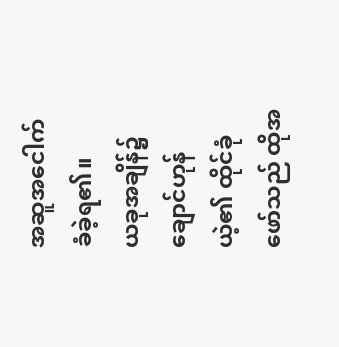အဆူအငေါက် ခံခဲ့ရ၏။
ယခုအချိန်၌ ချောင်ဟုန်ယဲ့၏ ထိုင်ခုံဖော်သည် ထိုအ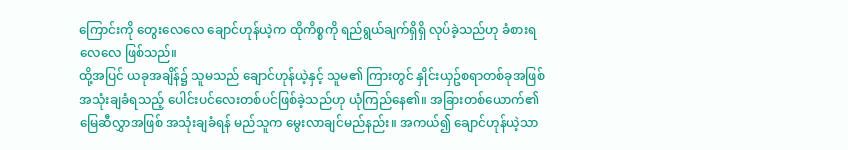ကြောင်းကို တွေးလေလေ ချောင်ဟုန်ယဲ့က ထိုကိစ္စကို ရည်ရွယ်ချက်ရှိရှိ လုပ်ခဲ့သည်ဟု ခံစားရလေလေ ဖြစ်သည်။
ထို့အပြင် ယခုအချိန်၌ သူမသည် ချောင်ဟုန်ယဲ့နှင့် သူမ၏ ကြားတွင် နှိုင်းယှဥ်စရာတစ်ခုအဖြစ် အသုံးချခံရသည့် ပေါင်းပင်လေးတစ်ပင်ဖြစ်ခဲ့သည်ဟု ယုံကြည်နေ၏။ အခြားတစ်ယောက်၏ မြေဆီလွှာအဖြစ် အသုံးချခံရန် မည်သူက မွေးလာချင်မည်နည်း။ အကယ်၍ ချောင်ဟုန်ယဲ့သာ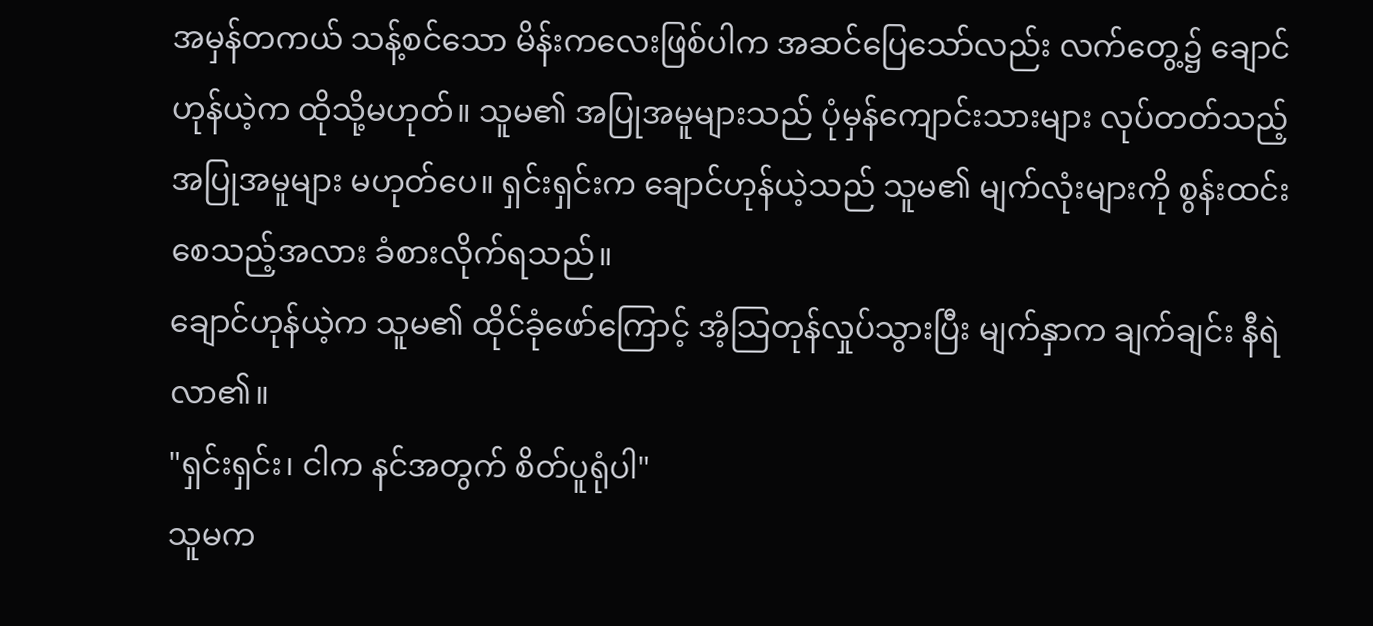အမှန်တကယ် သန့်စင်သော မိန်းကလေးဖြစ်ပါက အဆင်ပြေသော်လည်း လက်တွေ့၌ ချောင်ဟုန်ယဲ့က ထိုသို့မဟုတ်။ သူမ၏ အပြုအမူများသည် ပုံမှန်ကျောင်းသားများ လုပ်တတ်သည့် အပြုအမူများ မဟုတ်ပေ။ ရှင်းရှင်းက ချောင်ဟုန်ယဲ့သည် သူမ၏ မျက်လုံးများကို စွန်းထင်းစေသည့်အလား ခံစားလိုက်ရသည်။
ချောင်ဟုန်ယဲ့က သူမ၏ ထိုင်ခုံဖော်ကြောင့် အံ့သြတုန်လှုပ်သွားပြီး မျက်နှာက ချက်ချင်း နီရဲလာ၏။
"ရှင်းရှင်း၊ ငါက နင်အတွက် စိတ်ပူရုံပါ"
သူမက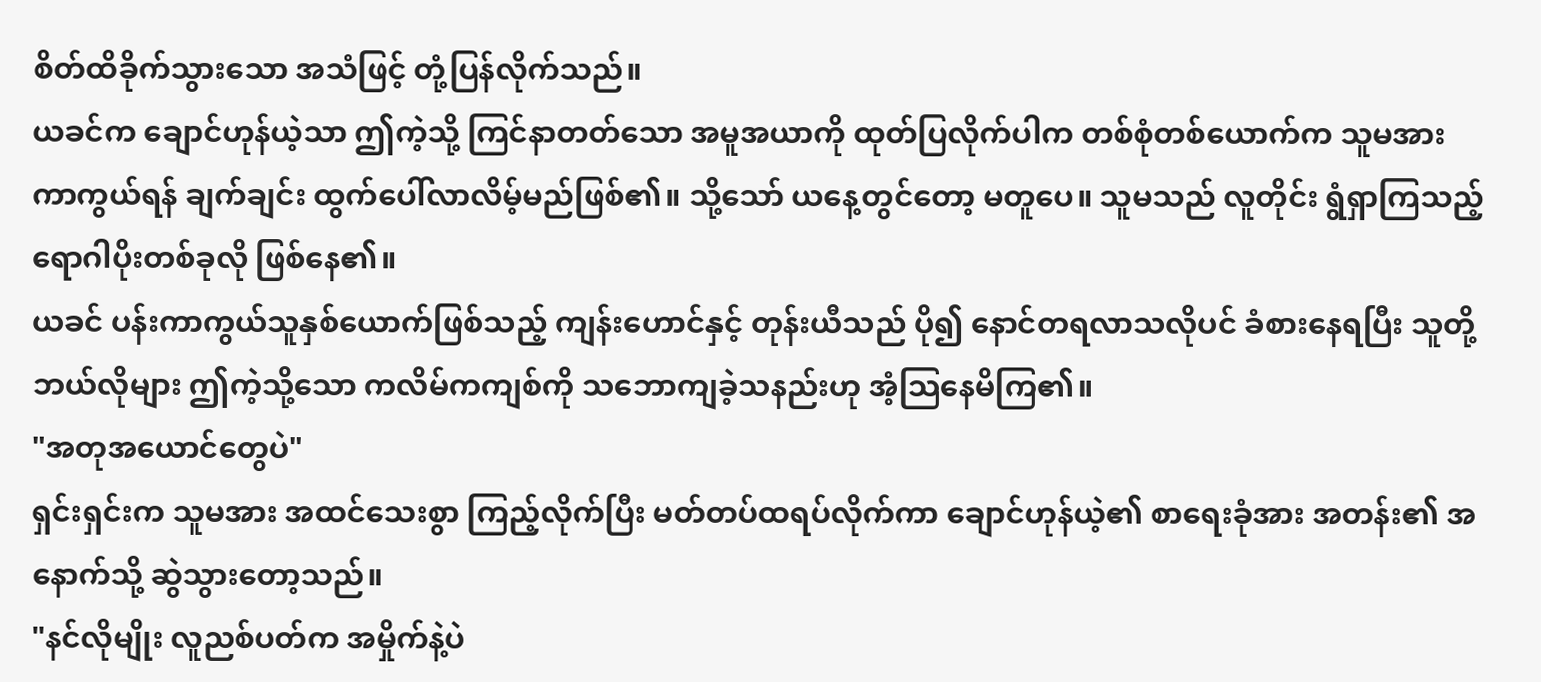စိတ်ထိခိုက်သွားသော အသံဖြင့် တုံ့ပြန်လိုက်သည်။
ယခင်က ချောင်ဟုန်ယဲ့သာ ဤကဲ့သို့ ကြင်နာတတ်သော အမူအယာကို ထုတ်ပြလိုက်ပါက တစ်စုံတစ်ယောက်က သူမအား ကာကွယ်ရန် ချက်ချင်း ထွက်ပေါ်လာလိမ့်မည်ဖြစ်၏။ သို့သော် ယနေ့တွင်တော့ မတူပေ။ သူမသည် လူတိုင်း ရွံရှာကြသည့် ရောဂါပိုးတစ်ခုလို ဖြစ်နေ၏။
ယခင် ပန်းကာကွယ်သူနှစ်ယောက်ဖြစ်သည့် ကျန်းဟောင်နှင့် တုန်းယီသည် ပို၍ နောင်တရလာသလိုပင် ခံစားနေရပြီး သူတို့ ဘယ်လိုများ ဤကဲ့သို့သော ကလိမ်ကကျစ်ကို သဘောကျခဲ့သနည်းဟု အံ့သြနေမိကြ၏။
"အတုအယောင်တွေပဲ"
ရှင်းရှင်းက သူမအား အထင်သေးစွာ ကြည့်လိုက်ပြီး မတ်တပ်ထရပ်လိုက်ကာ ချောင်ဟုန်ယဲ့၏ စာရေးခုံအား အတန်း၏ အနောက်သို့ ဆွဲသွားတော့သည်။
"နင်လိုမျိုး လူညစ်ပတ်က အမှိုက်နဲ့ပဲ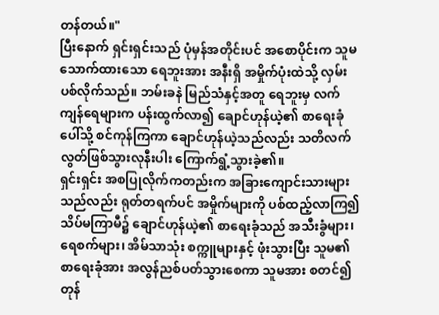တန်တယ်။"
ပြီးနောက် ရှင်းရှင်းသည် ပုံမှန်အတိုင်းပင် အစောပိုင်းက သူမသောက်ထားသော ရေဘူးအား အနီးရှိ အမှိုက်ပုံးထဲသို့ လှမ်းပစ်လိုက်သည်။ ဘမ်းခနဲ မြည်သံနှင့်အတူ ရေဘူးမှ လက်ကျန်ရေများက ပန်းထွက်လာ၍ ချောင်ဟုန်ယဲ့၏ စာရေးခုံပေါ်သို့ စင်ကုန်ကြကာ ချောင်ဟုန်ယဲ့သည်လည်း သတိလက်လွတ်ဖြစ်သွားလုနီးပါး ကြောက်ရွံ့သွားခဲ့၏။
ရှင်းရှင်း အစပြုလိုက်ကတည်းက အခြားကျောင်းသားများသည်လည်း ရုတ်တရက်ပင် အမှိုက်များကို ပစ်ထည့်လာကြ၍ သိပ်မကြာမီ၌ ချောင်ဟုန်ယဲ့၏ စာရေးခုံသည် အသီးခွံများ၊ ရေစက်များ၊ အိမ်သာသုံး စက္ကူများနှင့် ဖုံးသွားပြီး သူမ၏ စာရေးခုံအား အလွန်ညစ်ပတ်သွားစေကာ သူမအား စတင်၍ တုန်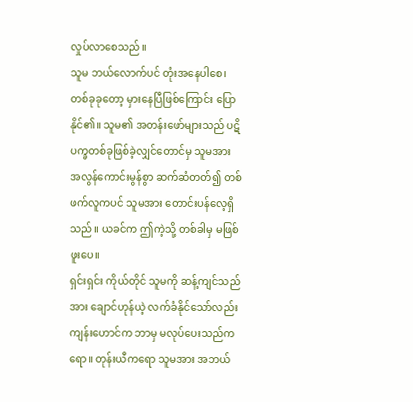လှုပ်လာစေသည်။
သူမ ဘယ်လောက်ပင် တုံးအနေပါစေ၊ တစ်ခုခုတော့ မှားနေပြီဖြစ်ကြောင်း ပြောနိုင်၏။ သူမ၏ အတန်းဖော်များသည် ပဋိပက္ခတစ်ခုဖြစ်ခဲ့လျှင်တောင်မှ သူမအား အလွန်ကောင်းမွန်စွာ ဆက်ဆံတတ်၍ တစ်ဖက်လူကပင် သူမအား တောင်းပန်လေ့ရှိသည်။ ယခင်က ဤကဲ့သို့ တစ်ခါမှ မဖြစ်ဖူးပေ။
ရှင်းရှင်း ကိုယ်တိုင် သူမကို ဆန့်ကျင်သည်အား ချောင်ဟုန်ယဲ့ လက်ခံနိုင်သော်လည်း ကျန်းဟောင်က ဘာမှ မလုပ်ပေးသည်ကရော။ တုန်းယီကရော သူမအား အဘယ်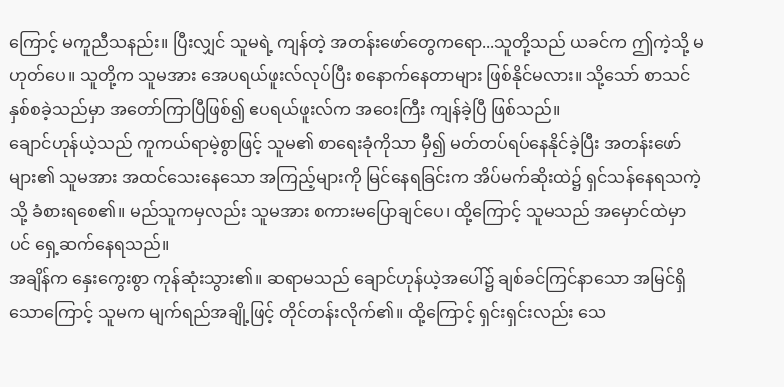ကြောင့် မကူညီသနည်း။ ပြီးလျှင် သူမရဲ့ ကျန်တဲ့ အတန်းဖော်တွေကရော...သူတို့သည် ယခင်က ဤကဲ့သို့ မဟုတ်ပေ။ သူတို့က သူမအား အေပရယ်ဖူးလ်လုပ်ပြီး စနောက်နေတာများ ဖြစ်နိုင်မလား။ သို့သော် စာသင်နှစ်စခဲ့သည်မှာ အတော်ကြာပြီဖြစ်၍ ဧပရယ်ဖူးလ်က အဝေးကြီး ကျန်ခဲ့ပြီ ဖြစ်သည်။
ချောင်ဟုန်ယဲ့သည် ကူကယ်ရာမဲ့စွာဖြင့် သူမ၏ စာရေးခုံကိုသာ မှီ၍ မတ်တပ်ရပ်နေနိုင်ခဲ့ပြီး အတန်းဖော်များ၏ သူမအား အထင်သေးနေသော အကြည့်များကို မြင်နေရခြင်းက အိပ်မက်ဆိုးထဲ၌ ရှင်သန်နေရသကဲ့သို့ ခံစားရစေ၏။ မည်သူကမှလည်း သူမအား စကားမပြောချင်ပေ၊ ထို့ကြောင့် သူမသည် အမှောင်ထဲမှာပင် ရှေ့ဆက်နေရသည်။
အချိန်က နှေးကွေးစွာ ကုန်ဆုံးသွား၏။ ဆရာမသည် ချောင်ဟုန်ယဲ့အပေါ်၌ ချစ်ခင်ကြင်နာသော အမြင်ရှိသောကြောင့် သူမက မျက်ရည်အချို့ဖြင့် တိုင်တန်းလိုက်၏။ ထို့ကြောင့် ရှင်းရှင်းလည်း သေ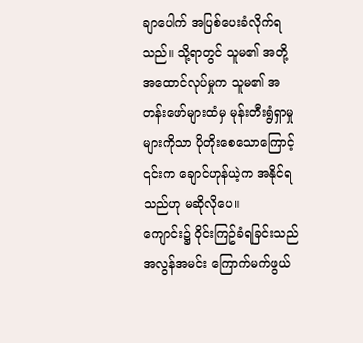ချာပေါက် အပြစ်ပေးခံလိုက်ရသည်။ သို့ရာတွင် သူမ၏ အတို့အထောင်လုပ်မှုက သူမ၏ အတန်းဖော်များထံမှ မုန်းတီးရွံရှာမှုများကိုသာ ပိုတိုးစေသောကြောင့် ၎င်းက ချောင်ဟုန်ယဲ့က အနိုင်ရသည်ဟု မဆိုလိုပေ။
ကျောင်း၌ ဝိုင်းကြဥ်ခံရခြင်းသည် အလွန်အမင်း ကြောက်မက်ဖွယ်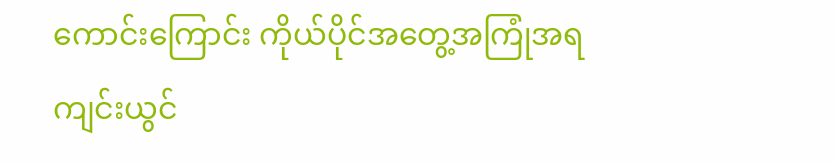ကောင်းကြောင်း ကိုယ်ပိုင်အတွေ့အကြုံအရ ကျင်းယွင်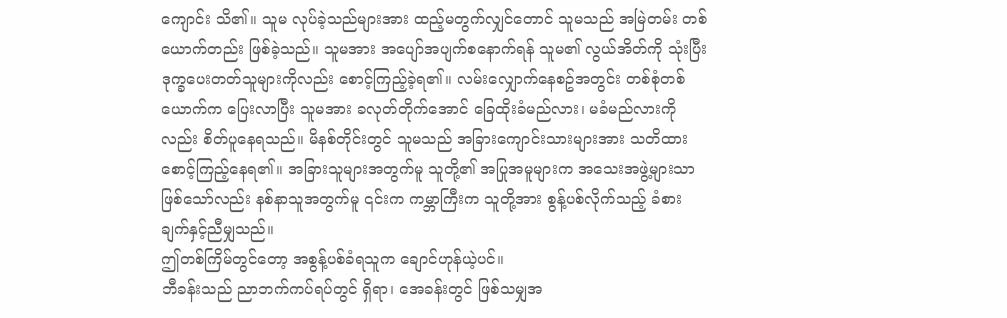ကျောင်း သိ၏။ သူမ လုပ်ခဲ့သည်များအား ထည့်မတွက်လျှင်တောင် သူမသည် အမြဲတမ်း တစ်ယောက်တည်း ဖြစ်ခဲ့သည်။ သူမအား အပျော်အပျက်စနောက်ရန် သူမ၏ လွယ်အိတ်ကို သုံးပြီး ဒုက္ခပေးတတ်သူများကိုလည်း စောင့်ကြည့်ခဲ့ရ၏။ လမ်းလျှောက်နေစဥ်အတွင်း တစ်စုံတစ်ယောက်က ပြေးလာပြီး သူမအား ခလုတ်တိုက်အောင် ခြေထိုးခံမည်လား၊ မခံမည်လားကိုလည်း စိတ်ပူနေရသည်။ မိနစ်တိုင်းတွင် သူမသည် အခြားကျောင်းသားများအား သတိထားစောင့်ကြည့်နေရ၏။ အခြားသူများအတွက်မူ သူတို့၏ အပြုအမူများက အသေးအဖွဲ့များသာ ဖြစ်သော်လည်း နစ်နာသူအတွက်မူ ၎င်းက ကမ္ဘာကြီးက သူတို့အား စွန့်ပစ်လိုက်သည့် ခံစားချက်နှင့်ညီမျှသည်။
ဤတစ်ကြိမ်တွင်တော့ အစွန့်ပစ်ခံရသူက ချောင်ဟုန်ယဲ့ပင်။
ဘီခန်းသည် ညာဘက်ကပ်ရပ်တွင် ရှိရာ၊ အေခန်းတွင် ဖြစ်သမျှအ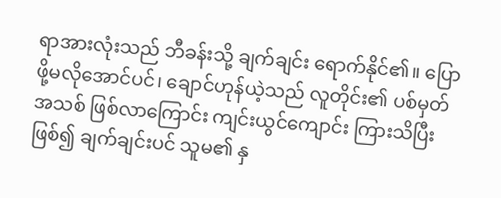ရာအားလုံးသည် ဘီခန်းသို့ ချက်ချင်း ရောက်နိုင်၏။ ပြောဖို့မလိုအောင်ပင်၊ ချောင်ဟုန်ယဲ့သည် လူတိုင်း၏ ပစ်မှတ်အသစ် ဖြစ်လာကြောင်း ကျင်းယွင်ကျောင်း ကြားသိပြီးဖြစ်၍ ချက်ချင်းပင် သူမ၏ နှ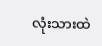လုံးသားထဲ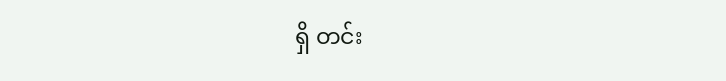ရှိ တင်း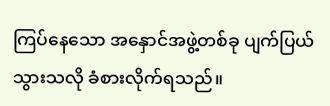ကြပ်နေသော အနှောင်အဖွဲ့တစ်ခု ပျက်ပြယ်သွားသလို ခံစားလိုက်ရသည်။